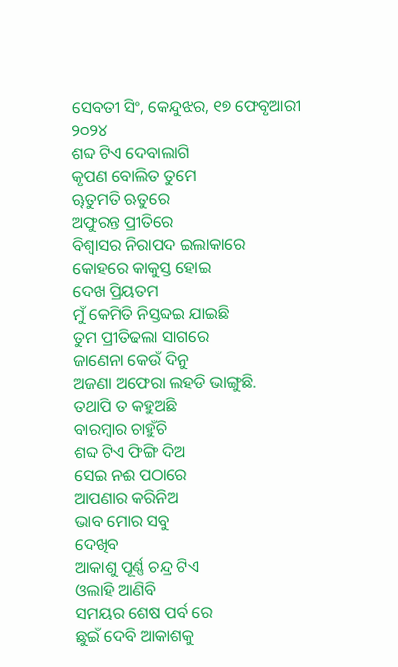ସେବତୀ ସିଂ, କେନ୍ଦୁଝର, ୧୭ ଫେବୃଆରୀ ୨୦୨୪
ଶବ୍ଦ ଟିଏ ଦେବାଲାଗି
କୃପଣ ବୋଲିତ ତୁମେ
ୠତୁମତି ଋତୁରେ
ଅଫୁରନ୍ତ ପ୍ରୀତିରେ
ବିଶ୍ୱାସର ନିରାପଦ ଇଲାକାରେ
କୋହରେ କାକୁସ୍ତ ହୋଇ
ଦେଖ ପ୍ରିୟତମ
ମୁଁ କେମିତି ନିସ୍ତବ୍ଦଇ ଯାଇଛି
ତୁମ ପ୍ରୀତିଢଲା ସାଗରେ
ଜାଣେନା କେଉଁ ଦିନୁ
ଅଜଣା ଅଫେରା ଲହଡି ଭାଙ୍ଗୁଛି.
ତଥାପି ତ କହୁଅଛି
ବାରମ୍ବାର ଚାହୁଁଚି
ଶବ୍ଦ ଟିଏ ଫିଙ୍ଗି ଦିଅ
ସେଇ ନଈ ପଠାରେ
ଆପଣାର କରିନିଅ
ଭାବ ମୋର ସବୁ
ଦେଖିବ
ଆକାଶୁ ପୂର୍ଣ୍ଣ ଚନ୍ଦ୍ର ଟିଏ
ଓଲାହି ଆଣିବି
ସମୟର ଶେଷ ପର୍ବ ରେ
ଛୁଇଁ ଦେବି ଆକାଶକୁ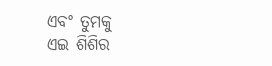ଏବଂ ତୁମକୁ
ଏଇ ଶିଶିର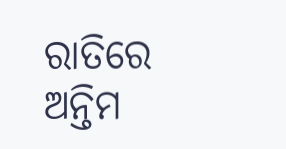ରାତିରେ
ଅନ୍ତିମ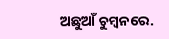ଅଛୁଆଁ ଚୁମ୍ବନରେ.